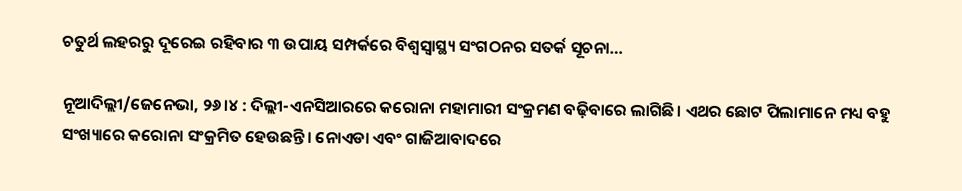ଚତୁର୍ଥ ଲହରରୁ ଦୂରେଇ ରହିବାର ୩ ଉପାୟ ସମ୍ପର୍କରେ ବିଶ୍ୱସ୍ବାସ୍ଥ୍ୟ ସଂଗଠନର ସତର୍କ ସୂଚନା…

ନୂଆଦିଲ୍ଲୀ/ଜେନେଭା, ୨୬।୪ : ଦିଲ୍ଲୀ-ଏନସିଆରରେ କରୋନା ମହାମାରୀ ସଂକ୍ରମଣ ବଢ଼ିବାରେ ଲାଗିଛି। ଏଥର ଛୋଟ ପିଲାମାନେ ମଧ୍ୟ ବହୁ ସଂଖ୍ୟାରେ କରୋନା ସଂକ୍ରମିତ ହେଉଛନ୍ତି। ନୋଏଡା ଏବଂ ଗାଜିଆବାଦରେ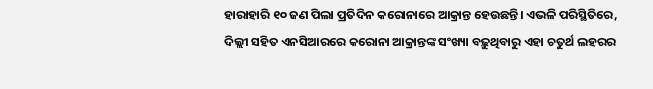ହାରାହାରି ୧୦ ଜଣ ପିଲା ପ୍ରତିଦିନ କରୋନାରେ ଆକ୍ରାନ୍ତ ହେଉଛନ୍ତି। ଏଭଳି ପରିସ୍ଥିତିରେ, ଦିଲ୍ଲୀ ସହିତ ଏନସିଆରରେ କରୋନା ଆକ୍ରାନ୍ତଙ୍କ ସଂଖ୍ୟା ବଢ଼ୁଥିବାରୁ ଏହା ଚତୁର୍ଥ ଲହରର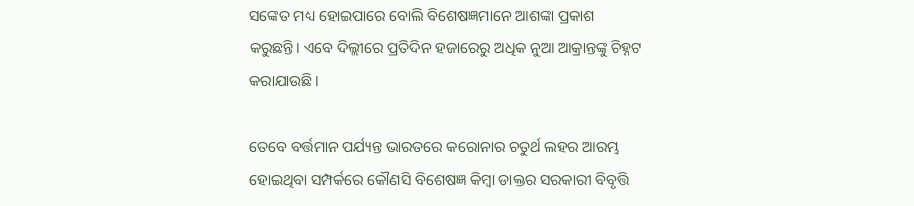ସଙ୍କେତ ମଧ୍ୟ ହୋଇପାରେ ବୋଲି ବିଶେଷଜ୍ଞମାନେ ଆଶଙ୍କା ପ୍ରକାଶ କରୁଛନ୍ତି। ଏବେ ଦିଲ୍ଲୀରେ ପ୍ରତିଦିନ ହଜାରେରୁ ଅଧିକ ନୁଆ ଆକ୍ରାନ୍ତଙ୍କୁ ଚିହ୍ନଟ କରାଯାଉଛି।

ତେବେ ବର୍ତ୍ତମାନ ପର୍ଯ୍ୟନ୍ତ ଭାରତରେ କରୋନାର ଚତୁର୍ଥ ଲହର ଆରମ୍ଭ ହୋଇଥିବା ସମ୍ପର୍କରେ କୌଣସି ବିଶେଷଜ୍ଞ କିମ୍ବା ଡାକ୍ତର ସରକାରୀ ବିବୃତ୍ତି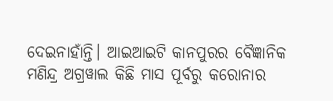ଦେଇନାହାଁନ୍ତି। ଆଇଆଇଟି କାନପୁରର ବୈଜ୍ଞାନିକ ମଣିନ୍ଦ୍ର ଅଗ୍ରୱାଲ କିଛି ମାସ ପୂର୍ବରୁ କରୋନାର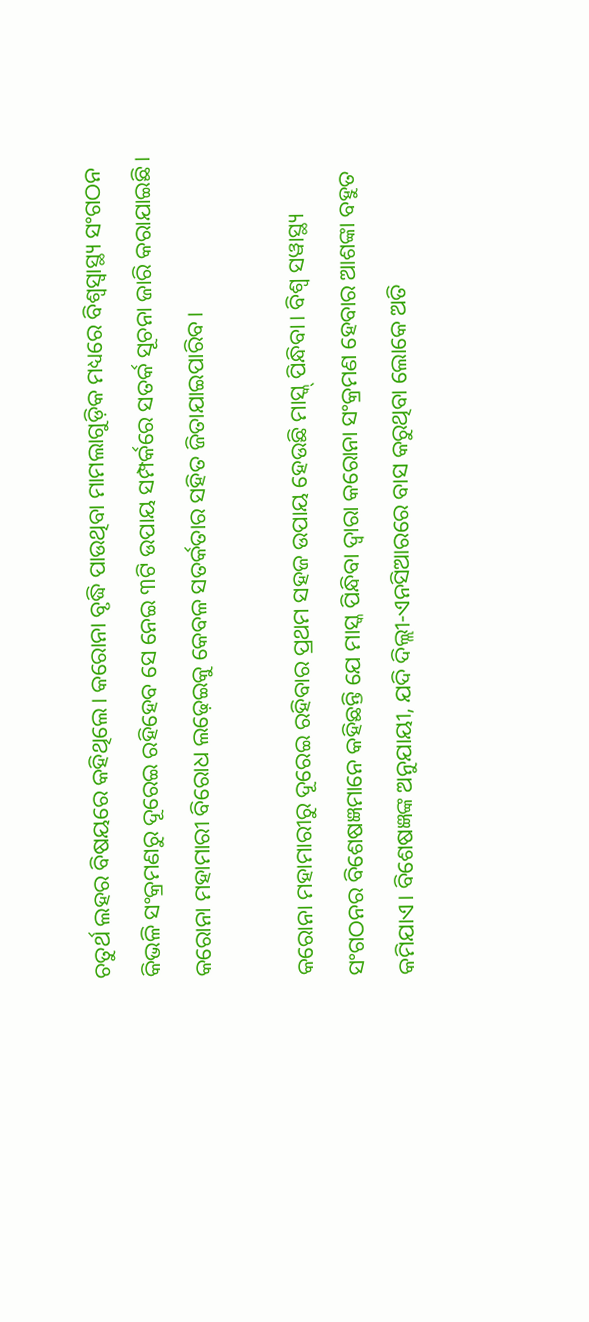ଚତୁର୍ଥ ଲହର ବିଷୟରେ କହିଥିଲେ। କରୋନା ବୃଦ୍ଧି ପାଉଥିବା ମାମଲାଗୁଡ଼ିକ ମଧ୍ୟରେ ବିଶ୍ୱସ୍ବାସ୍ଥ୍ୟ ସଂଗଠନ କିଭଳି ସଂକ୍ରମଣରୁ ଦୂରେଇ ରହିହେବ ସେ ନେଇ ୩ଟି ଉପାୟ ସମ୍ପର୍କରେ ସତର୍କ ସୂଚନା ଜାରି କରାଯାଇଛି। କରୋନା ମହାମାରୀ ବିରୋଧ ଲଢ଼େଇକୁ କେବଳ ସତର୍କତାର ସହିତ ଜିତାଯାଇପାରିବ।

କରୋନା ମହାମାରୀରୁ ଦୂରେଇ ରହିବାର ପ୍ରଥମ ସହଜ ଉପାୟ ହେଉଛି ମାସ୍କ୍‌ ପିନ୍ଧିବା। ବିଶ୍ୱ ସୱାସ୍ଥ୍ୟ ସଂଗଠନର ବିଶେଷଜ୍ଞମାନେ କହିଛନ୍ତି ଯେ ମାସ୍କ ପିନ୍ଧିବା ଦ୍ୱାରା କରୋନା ସଂକ୍ରମଣ ହେବାର ଆଶଙ୍କା ବହୁତ କମିଯାଏ। ବିଶେଷଜ୍ଞଙ୍କ ଅନୁଯାୟୀ, ଯଦି ଦିଲ୍ଲୀ-ଏନସିଆରରେ ବାସ କରୁଥିବା ଲୋକେ ଅତି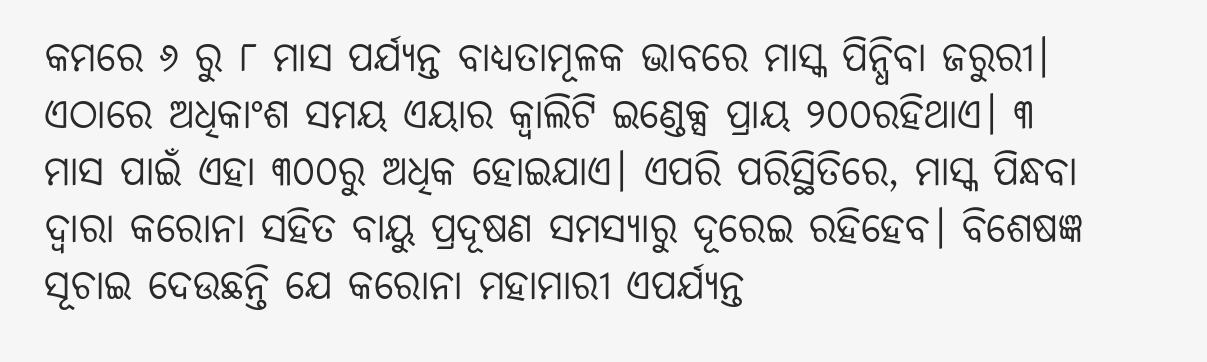କମରେ ୬ ରୁ ୮ ମାସ ପର୍ଯ୍ୟନ୍ତ ବାଧ୍ୟତାମୂଳକ ଭାବରେ ମାସ୍କ ପିନ୍ଧିବା ଜରୁରୀ। ଏଠାରେ ଅଧିକାଂଶ ସମୟ ଏୟାର କ୍ୱାଲିଟି ଇଣ୍ଡେକ୍ସ ପ୍ରାୟ ୨୦୦ରହିଥାଏ। ୩ ମାସ ପାଇଁ ଏହା ୩୦୦ରୁ ଅଧିକ ହୋଇଯାଏ। ଏପରି ପରିସ୍ଥିତିରେ, ମାସ୍କ ପିନ୍ଧବା ଦ୍ୱାରା କରୋନା ସହିତ ବାୟୁ ପ୍ରଦୂଷଣ ସମସ୍ୟାରୁ ଦୂରେଇ ରହିହେବ। ବିଶେଷଜ୍ଞ ସୂଚାଇ ଦେଉଛନ୍ତି ଯେ କରୋନା ମହାମାରୀ ଏପର୍ଯ୍ୟନ୍ତ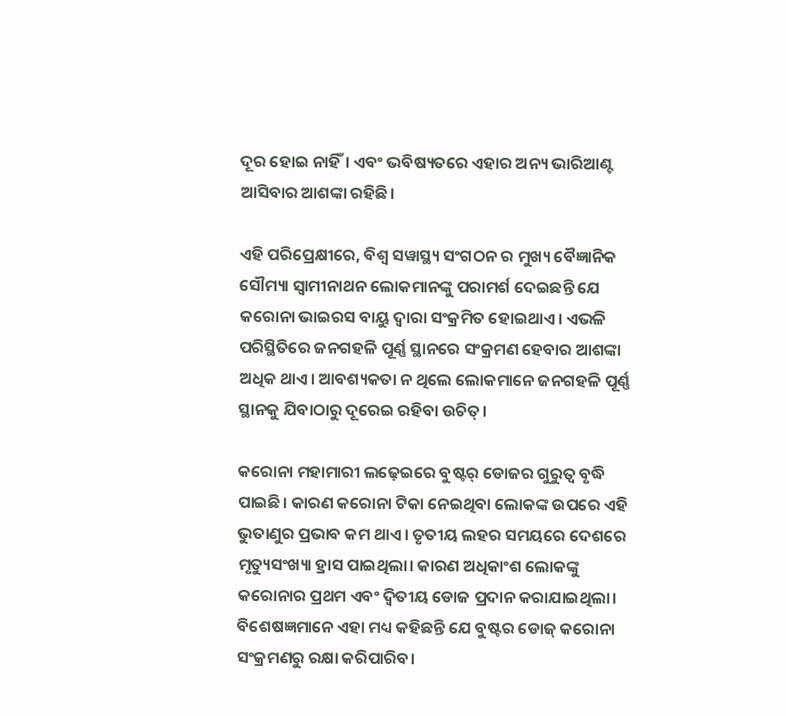ଦୂର ହୋଇ ନାହିଁ। ଏବଂ ଭବିଷ୍ୟତରେ ଏହାର ଅନ୍ୟ ଭାରିଆଣ୍ଟ ଆସିବାର ଆଶଙ୍କା ରହିଛି।

ଏହି ପରିପ୍ରେକ୍ଷୀରେ, ବିଶ୍ୱ ସୱାସ୍ଥ୍ୟ ସଂଗଠନ ର ମୁଖ୍ୟ ବୈଜ୍ଞାନିକ ସୌମ୍ୟା ସ୍ବାମୀନାଥନ ଲୋକମାନଙ୍କୁ ପରାମର୍ଶ ଦେଇଛନ୍ତି ଯେ କରୋନା ଭାଇରସ ବାୟୁ ଦ୍ୱାରା ସଂକ୍ରମିତ ହୋଇଥାଏ। ଏଭଳି ପରିସ୍ଥିତିରେ ଜନଗହଳି ପୂର୍ଣ୍ଣ ସ୍ଥାନରେ ସଂକ୍ରମଣ ହେବାର ଆଶଙ୍କା ଅଧିକ ଥାଏ। ଆବଶ୍ୟକତା ନ ଥିଲେ ଲୋକମାନେ ଜନଗହଳି ପୂର୍ଣ୍ଣ ସ୍ଥାନକୁ ଯିବାଠାରୁ ଦୂରେଇ ରହିବା ଉଚିତ୍‌।

କରୋନା ମହାମାରୀ ଲଢ଼େଇରେ ବୁଷ୍ଟର୍‌ ଡୋଜର ଗୁରୁତ୍ୱ ବୃଦ୍ଧି ପାଇଛି। କାରଣ କରୋନା ଟିକା ନେଇଥିବା ଲୋକଙ୍କ ଉପରେ ଏହି ଭୁତାଣୁର ପ୍ରଭାବ କମ ଥାଏ। ତୃତୀୟ ଲହର ସମୟରେ ଦେଶରେ ମୃତ୍ୟୁସଂଖ୍ୟା ହ୍ରାସ ପାଇଥିଲା। କାରଣ ଅଧିକାଂଶ ଲୋକଙ୍କୁ କରୋନାର ପ୍ରଥମ ଏବଂ ଦ୍ୱିତୀୟ ଡୋଜ ପ୍ରଦାନ କରାଯାଇଥିଲା। ବିଶେଷଜ୍ଞମାନେ ଏହା ମଧ୍ୟ କହିଛନ୍ତି ଯେ ବୁଷ୍ଟର ଡୋଜ୍‌ କରୋନା ସଂକ୍ରମଣରୁ ରକ୍ଷା କରିପାରିବ।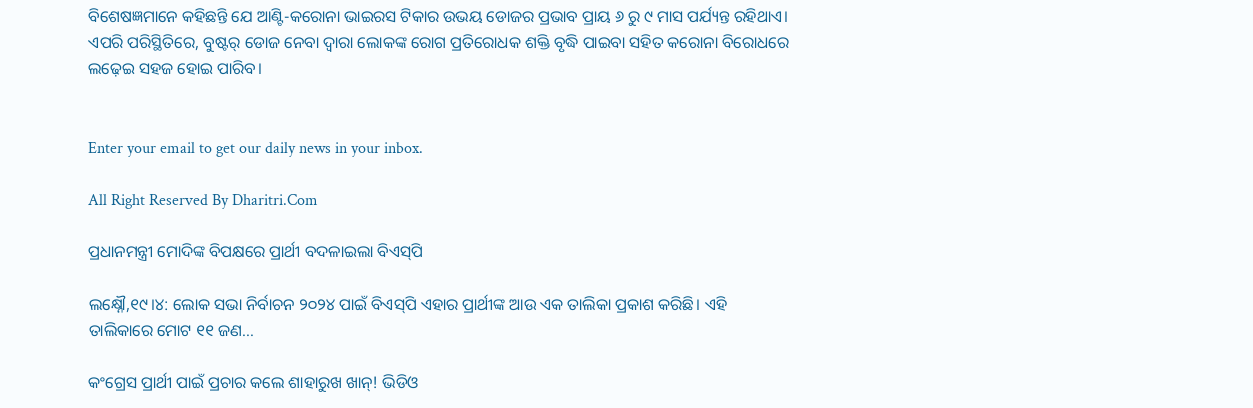ବିଶେଷଜ୍ଞମାନେ କହିଛନ୍ତି ଯେ ଆଣ୍ଟି-କରୋନା ଭାଇରସ ଟିକାର ଉଭୟ ଡୋଜର ପ୍ରଭାବ ପ୍ରାୟ ୬ ରୁ ୯ ମାସ ପର୍ଯ୍ୟନ୍ତ ରହିଥାଏ। ଏପରି ପରିସ୍ଥିତିରେ, ବୁଷ୍ଟର୍‌ ଡୋଜ ନେବା ଦ୍ୱାରା ଲୋକଙ୍କ ରୋଗ ପ୍ରତିରୋଧକ ଶକ୍ତି ବୃଦ୍ଧି ପାଇବା ସହିତ କରୋନା ବିରୋଧରେ ଲଢ଼େଇ ସହଜ ହୋଇ ପାରିବ।


Enter your email to get our daily news in your inbox.

All Right Reserved By Dharitri.Com

ପ୍ରଧାନମନ୍ତ୍ରୀ ମୋଦିଙ୍କ ବିପକ୍ଷରେ ପ୍ରାର୍ଥୀ ବଦଳାଇଲା ବିଏସ୍‌ପି

ଲକ୍ଷ୍ନୌ,୧୯।୪: ଲୋକ ସଭା ନିର୍ବାଚନ ୨୦୨୪ ପାଇଁ ବିଏସ୍‌ପି ଏହାର ପ୍ରାର୍ଥୀଙ୍କ ଆଉ ଏକ ତାଲିକା ପ୍ରକାଶ କରିଛି। ଏହି ତାଲିକାରେ ମୋଟ ୧୧ ଜଣ...

କଂଗ୍ରେସ ପ୍ରାର୍ଥୀ ପାଇଁ ପ୍ରଚାର କଲେ ଶାହାରୁଖ ଖାନ୍‌! ଭିଡିଓ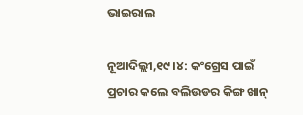ଭାଇରାଲ

ନୂଆଦିଲ୍ଲୀ,୧୯।୪: କଂଗ୍ରେସ ପାଇଁ ପ୍ରଚାର କଲେ ବଲିଉଡର କିଙ୍ଗ ଖାନ୍‌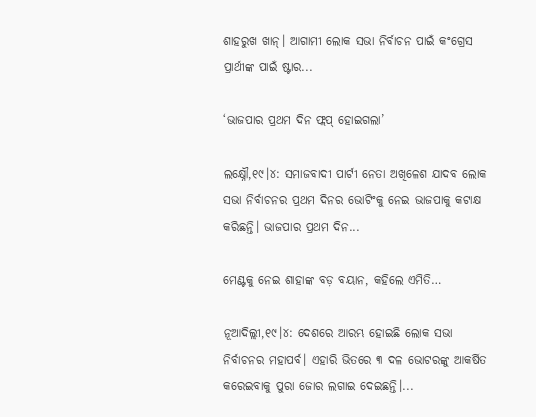ଶାହରୁଖ ଖାନ୍‌। ଆଗାମୀ ଲୋକ ସଭା ନିର୍ବାଚନ ପାଇଁ କଂଗ୍ରେସ ପ୍ରାର୍ଥୀଙ୍କ ପାଇଁ ଷ୍ଟାର...

‘ଭାଜପାର ପ୍ରଥମ ଦିନ ଫ୍ଲପ୍‌ ହୋଇଗଲା’

ଲକ୍ଷ୍ନୌ,୧୯।୪: ସମାଜବାଦୀ ପାର୍ଟୀ ନେତା ଅଖିଳେଶ ଯାଦବ ଲୋକ ସଭା ନିର୍ବାଚନର ପ୍ରଥମ ଦିନର ଭୋଟିଂକୁ ନେଇ ଭାଜପାକୁ କଟାକ୍ଷ କରିଛନ୍ତି। ଭାଜପାର ପ୍ରଥମ ଦିନ...

ମେଣ୍ଟକୁ ନେଇ ଶାହାଙ୍କ ବଡ଼ ବୟାନ, କହିଲେ ଏମିତି…

ନୂଆଦିଲ୍ଲୀ,୧୯।୪: ଦେଶରେ ଆରମ୍ଭ ହୋଇଛି ଲୋକ ସଭା ନିର୍ବାଚନର ମହାପର୍ବ। ଏହାରି ଭିତରେ ୩ ଦଳ ଭୋଟରଙ୍କୁ ଆକର୍ଷିତ କରେଇବାକୁ ପୁରା ଜୋର ଲଗାଇ ଦେଇଛନ୍ତି।...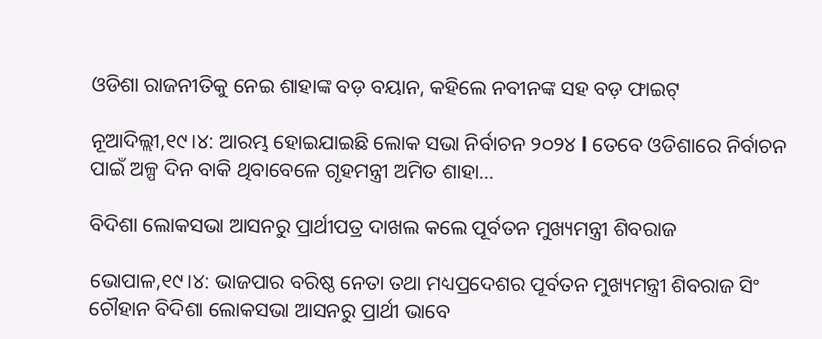ଓଡିଶା ରାଜନୀତିକୁ ନେଇ ଶାହାଙ୍କ ବଡ଼ ବୟାନ, କହିଲେ ନବୀନଙ୍କ ସହ ବଡ଼ ଫାଇଟ୍‌

ନୂଆଦିଲ୍ଲୀ,୧୯।୪: ଆରମ୍ଭ ହୋଇଯାଇଛି ଲୋକ ସଭା ନିର୍ବାଚନ ୨୦୨୪ l ତେବେ ଓଡିଶାରେ ନିର୍ବାଚନ ପାଇଁ ଅଳ୍ପ ଦିନ ବାକି ଥିବାବେଳେ ଗୃହମନ୍ତ୍ରୀ ଅମିତ ଶାହା...

ବିଦିଶା ଲୋକସଭା ଆସନରୁ ପ୍ରାର୍ଥୀପତ୍ର ଦାଖଲ କଲେ ପୂର୍ବତନ ମୁଖ୍ୟମନ୍ତ୍ରୀ ଶିବରାଜ

ଭୋପାଳ,୧୯।୪: ଭାଜପାର ବରିଷ୍ଠ ନେତା ତଥା ମଧ୍ୟପ୍ରଦେଶର ପୂର୍ବତନ ମୁଖ୍ୟମନ୍ତ୍ରୀ ଶିବରାଜ ସିଂ ଚୌହାନ ବିଦିଶା ଲୋକସଭା ଆସନରୁ ପ୍ରାର୍ଥୀ ଭାବେ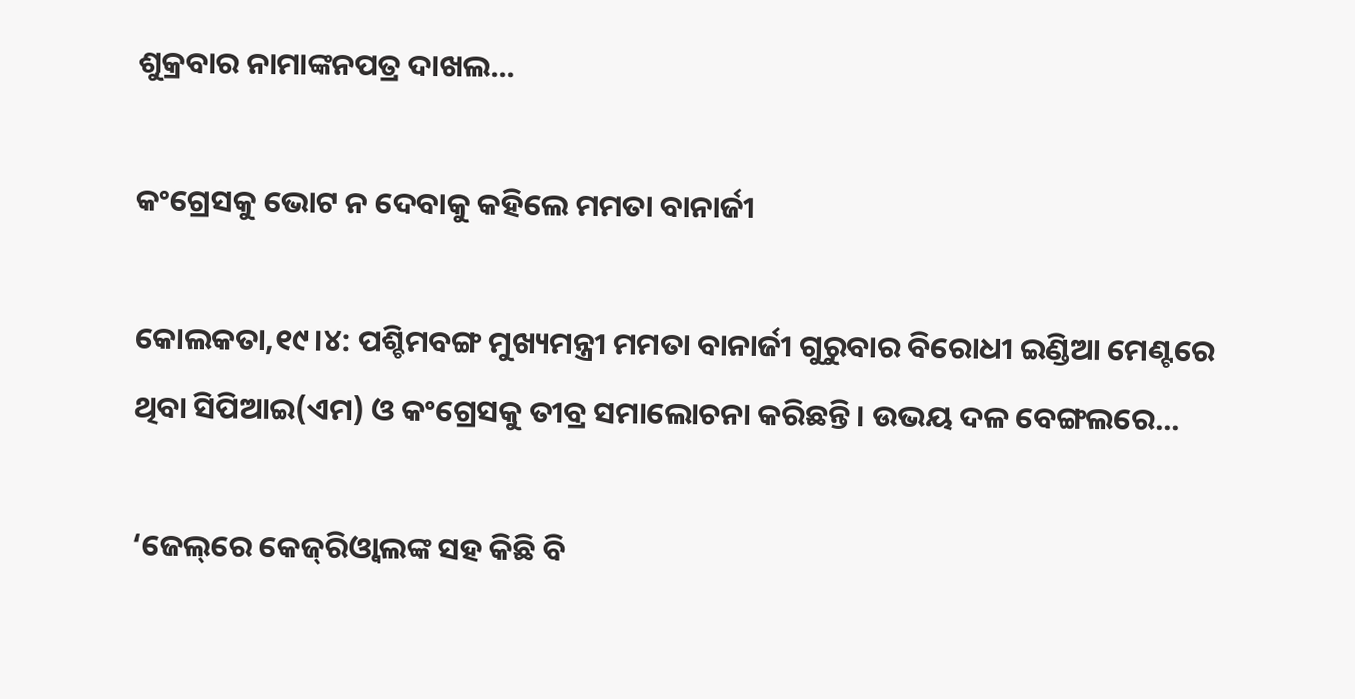ଶୁକ୍ରବାର ନାମାଙ୍କନପତ୍ର ଦାଖଲ...

କଂଗ୍ରେସକୁ ଭୋଟ ନ ଦେବାକୁ କହିଲେ ମମତା ବାନାର୍ଜୀ

କୋଲକତା,୧୯।୪: ପଶ୍ଚିମବଙ୍ଗ ମୁଖ୍ୟମନ୍ତ୍ରୀ ମମତା ବାନାର୍ଜୀ ଗୁରୁବାର ବିରୋଧୀ ଇଣ୍ଡିଆ ମେଣ୍ଟରେ ଥିବା ସିପିଆଇ(ଏମ) ଓ କଂଗ୍ରେସକୁ ତୀବ୍ର ସମାଲୋଚନା କରିଛନ୍ତି। ଉଭୟ ଦଳ ବେଙ୍ଗଲରେ...

‘ଜେଲ୍‌ରେ କେଜ୍‌ରିଓ୍ବାଲଙ୍କ ସହ କିଛି ବି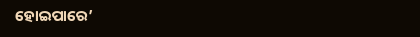ହୋଇପାରେ’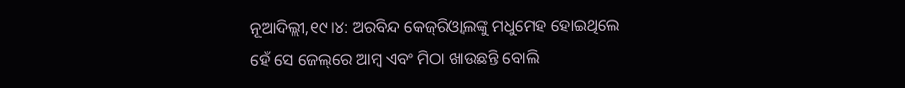ନୂଆଦିଲ୍ଲୀ,୧୯।୪: ଅରବିନ୍ଦ କେଜ୍‌ରିଓ୍ବାଲଙ୍କୁ ମଧୁମେହ ହୋଇଥିଲେ ହେଁ ସେ ଜେଲ୍‌ରେ ଆମ୍ବ ଏବଂ ମିଠା ଖାଉଛନ୍ତି ବୋଲି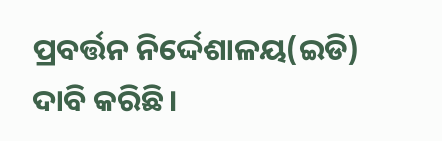ପ୍ରବର୍ତ୍ତନ ନିର୍ଦ୍ଦେଶାଳୟ(ଇଡି) ଦାବି କରିଛି।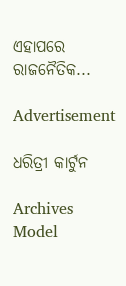ଏହାପରେ ରାଜନୈତିକ...

Advertisement

ଧରିତ୍ରୀ କାର୍ଟୁନ

Archives
Model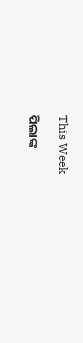This Week

ପିଲାଙ୍କ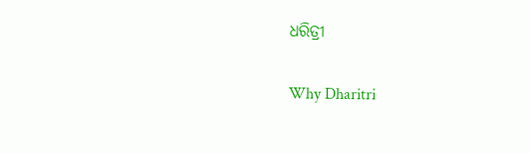ଧରିତ୍ରୀ

Why Dharitri